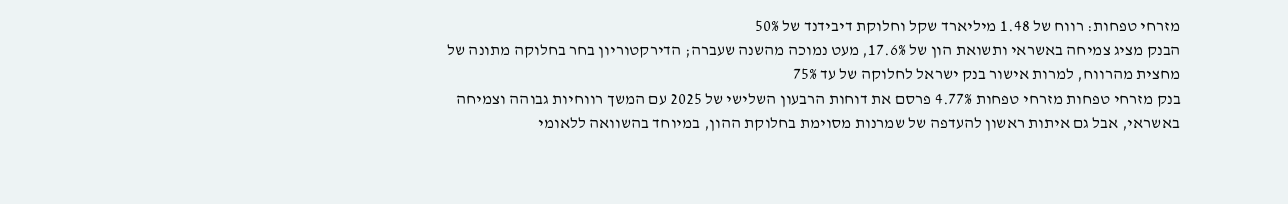מזרחי טפחות: רווח של 1.48 מיליארד שקל וחלוקת דיבידנד של 50%
הבנק מציג צמיחה באשראי ותשואת הון של 17.6%, מעט נמוכה מהשנה שעברה; הדירקטוריון בחר בחלוקה מתונה של מחצית מהרווח, למרות אישור בנק ישראל לחלוקה של עד 75%
בנק מזרחי טפחות מזרחי טפחות 4.77% פרסם את דוחות הרבעון השלישי של 2025 עם המשך רווחיות גבוהה וצמיחה באשראי, אבל גם איתות ראשון להעדפה של שמרנות מסוימת בחלוקת ההון, במיוחד בהשוואה ללאומי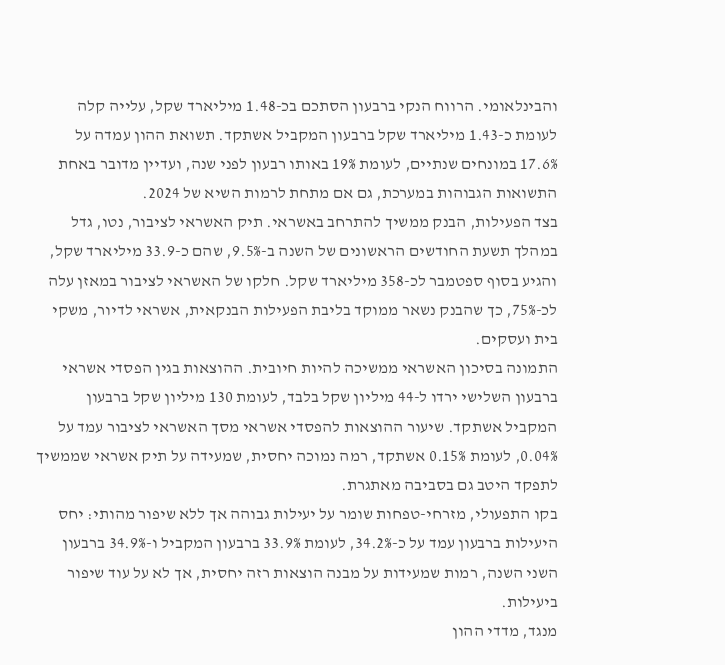והבינלאומי. הרווח הנקי ברבעון הסתכם בכ-1.48 מיליארד שקל, עלייה קלה לעומת כ-1.43 מיליארד שקל ברבעון המקביל אשתקד. תשואת ההון עמדה על 17.6% במונחים שנתיים, לעומת 19% באותו רבעון לפני שנה, ועדיין מדובר באחת התשואות הגבוהות במערכת, גם אם מתחת לרמות השיא של 2024.
בצד הפעילות, הבנק ממשיך להתרחב באשראי. תיק האשראי לציבור, נטו, גדל במהלך תשעת החודשים הראשונים של השנה ב-9.5%, שהם כ-33.9 מיליארד שקל, והגיע בסוף ספטמבר לכ-358 מיליארד שקל. חלקו של האשראי לציבור במאזן עלה לכ-75%, כך שהבנק נשאר ממוקד בליבת הפעילות הבנקאית, אשראי לדיור, משקי בית ועסקים.
התמונה בסיכון האשראי ממשיכה להיות חיובית. ההוצאות בגין הפסדי אשראי ברבעון השלישי ירדו ל-44 מיליון שקל בלבד, לעומת 130 מיליון שקל ברבעון המקביל אשתקד. שיעור ההוצאות להפסדי אשראי מסך האשראי לציבור עמד על 0.04%, לעומת 0.15% אשתקד, רמה נמוכה יחסית, שמעידה על תיק אשראי שממשיך לתפקד היטב גם בסביבה מאתגרת.
בקו התפעולי, מזרחי-טפחות שומר על יעילות גבוהה אך ללא שיפור מהותי: יחס
היעילות ברבעון עמד על כ-34.2%, לעומת 33.9% ברבעון המקביל ו-34.9% ברבעון השני השנה, רמות שמעידות על מבנה הוצאות רזה יחסית, אך לא על עוד שיפור ביעילות.
מנגד, מדדי ההון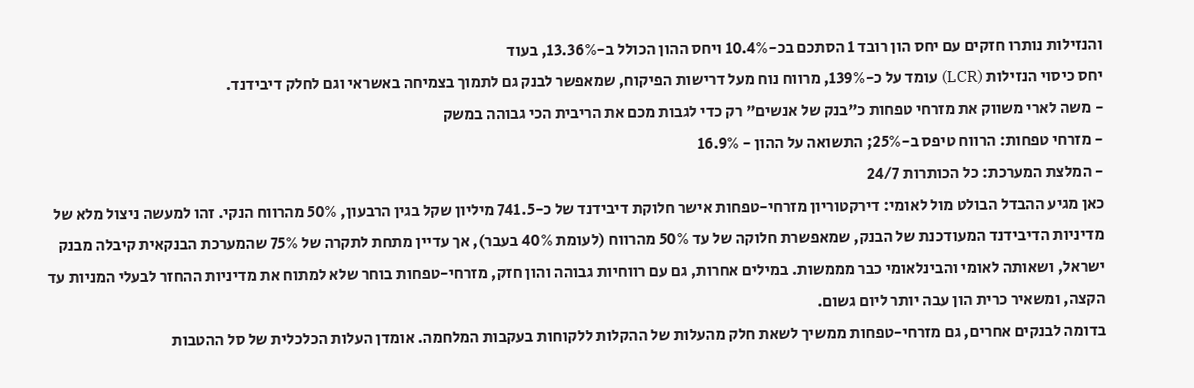והנזילות נותרו חזקים עם יחס הון רובד 1 הסתכם בכ-10.4% ויחס ההון הכולל ב-13.36%, בעוד
יחס כיסוי הנזילות (LCR) עומד על כ-139%, מרווח נוח מעל דרישות הפיקוח, שמאפשר לבנק גם לתמוך בצמיחה באשראי וגם לחלק דיבידנד.
- משה לארי משווק את מזרחי טפחות כ"בנק של אנשים" רק כדי לגבות מכם את הריבית הכי גבוהה במשק
- מזרחי טפחות: הרווח טיפס ב-25%; התשואה על ההון - 16.9%
- המלצת המערכת: כל הכותרות 24/7
כאן מגיע ההבדל הבולט מול לאומי: דירקטוריון מזרחי-טפחות אישר חלוקת דיבידנד של כ-741.5 מיליון שקל בגין הרבעון, 50% מהרווח הנקי. זהו למעשה ניצול מלא של מדיניות הדיבידנד המעודכנת של הבנק, שמאפשרת חלוקה של עד 50% מהרווח (לעומת 40% בעבר), אך עדיין מתחת לתקרה של 75% שהמערכת הבנקאית קיבלה מבנק ישראל, ושאותה לאומי והבינלאומי כבר מממשות. במילים אחרות, גם עם רווחיות גבוהה והון חזק, מזרחי-טפחות בוחר שלא למתוח את מדיניות ההחזר לבעלי המניות עד הקצה, ומשאיר כרית הון עבה יותר ליום גשום.
בדומה לבנקים אחרים, גם מזרחי-טפחות ממשיך לשאת חלק מהעלות של ההקלות ללקוחות בעקבות המלחמה. אומדן העלות הכלכלית של סל ההטבות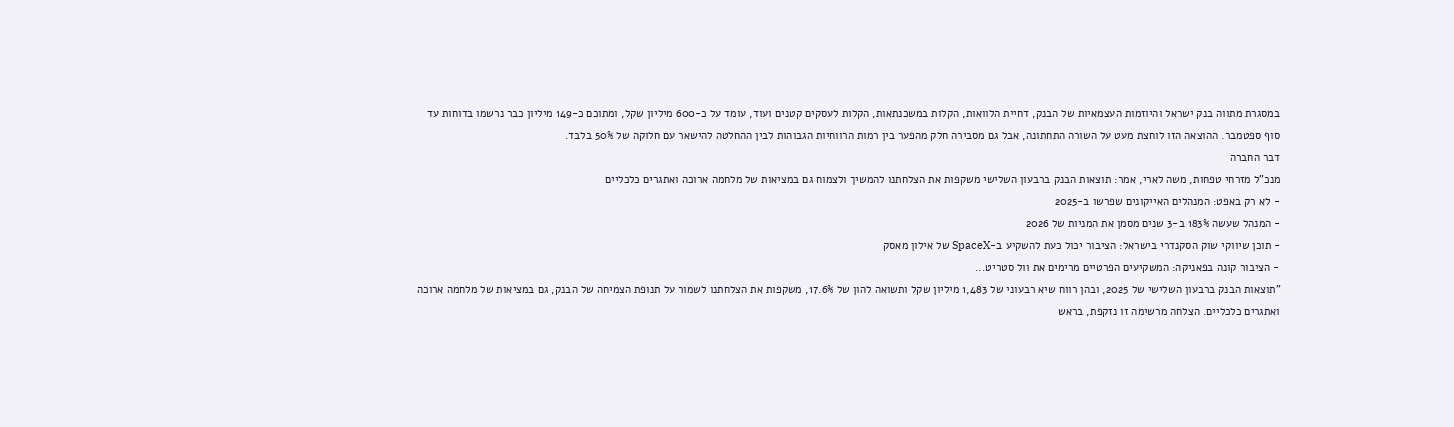במסגרת מתווה בנק ישראל והיוזמות העצמאיות של הבנק, דחיית הלוואות, הקלות במשכנתאות, הקלות לעסקים קטנים ועוד, עומד על כ-600 מיליון שקל, ומתוכם כ-149 מיליון כבר נרשמו בדוחות עד סוף ספטמבר. ההוצאה הזו לוחצת מעט על השורה התחתונה, אבל גם מסבירה חלק מהפער בין רמות הרווחיות הגבוהות לבין ההחלטה להישאר עם חלוקה של 50% בלבד.
דבר החברה
מנכ"ל מזרחי טפחות, משה לארי, אמר: תוצאות הבנק ברבעון השלישי משקפות את הצלחתנו להמשיך ולצמוח גם במציאות של מלחמה ארוכה ואתגרים כלכליים
- לא רק באפט: המנהלים האייקונים שפרשו ב-2025
- המנהל שעשה 183% ב-3 שנים מסמן את המניות של 2026
- תוכן שיווקי שוק הסקנדרי בישראל: הציבור יכול כעת להשקיע ב-SpaceX של אילון מאסק
- הציבור קונה בפאניקה: המשקיעים הפרטיים מרימים את וול סטריט...
"תוצאות הבנק ברבעון השלישי של 2025, ובהן רווח שיא רבעוני של 1,483 מיליון שקל ותשואה להון של 17.6%, משקפות את הצלחתנו לשמור על תנופת הצמיחה של הבנק, גם במציאות של מלחמה ארוכה ואתגרים כלכליים. הצלחה מרשימה זו נזקפת, בראש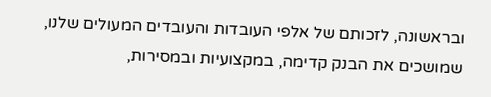ובראשונה, לזכותם של אלפי העובדות והעובדים המעולים שלנו, שמושכים את הבנק קדימה, במקצועיות ובמסירות,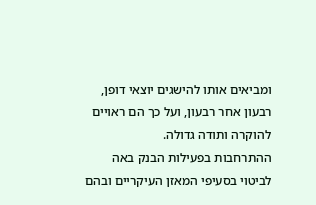ומביאים אותו להישגים יוצאי דופן, רבעון אחר רבעון, ועל כך הם ראויים להוקרה ותודה גדולה.
ההתרחבות בפעילות הבנק באה לביטוי בסעיפי המאזן העיקריים ובהם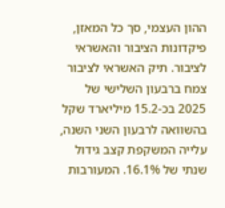ההון העצמי, סך כל המאזן, פיקדונות הציבור והאשראי לציבור. תיק האשראי לציבור צמח ברבעון השלישי של 2025 בכ-15.2 מיליארד שקל בהשוואה לרבעון השני השנה, עלייה המשקפת קצב גידול שנתי של 16.1%. המעורבות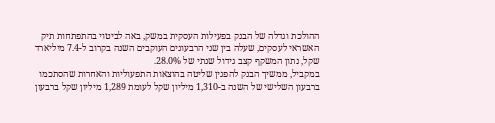ההולכת וגדלה של הבנק בפעילות העסקית במשק, באה לביטוי בהתפתחות תיק האשראי לעסקים, שעלה בין שני הרבעונים העוקבים השנה בקרוב ל-7.4 מיליארד שקל, נתון המשקף קצב גידול שנתי של 28.0%.
במקביל, ממשיך הבנק להפגין שליטה בהוצאות התפעוליות והאחרות שהסתכמו ברבעון השלישי של השנה ב-1,310 מיליון שקל לעומת 1,289 מיליון שקל ברבעון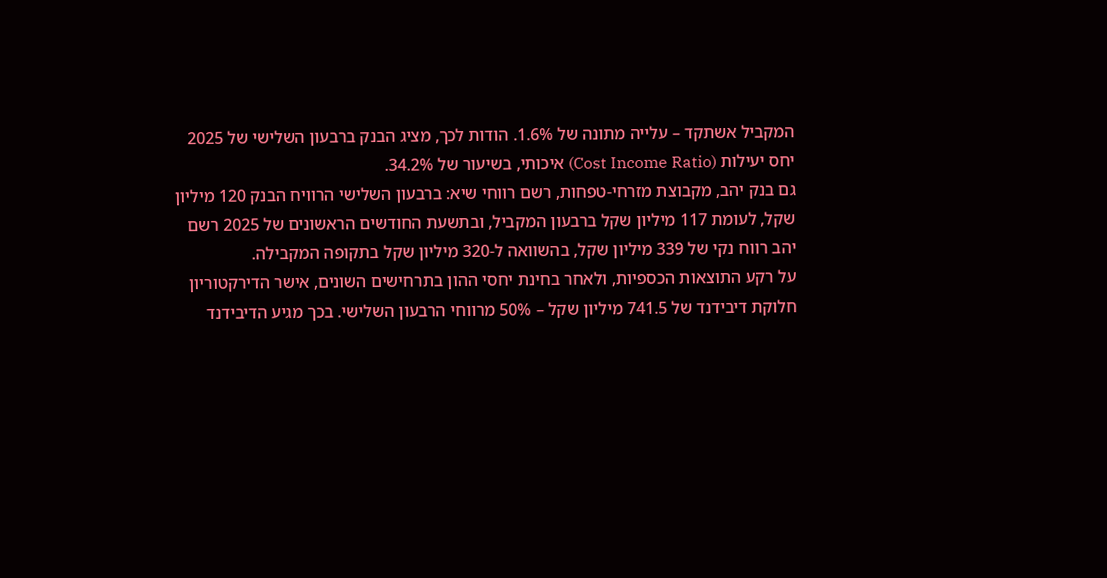המקביל אשתקד – עלייה מתונה של 1.6%. הודות לכך, מציג הבנק ברבעון השלישי של 2025 יחס יעילות (Cost Income Ratio) איכותי, בשיעור של 34.2%.
גם בנק יהב, מקבוצת מזרחי-טפחות, רשם רווחי שיא: ברבעון השלישי הרוויח הבנק 120 מיליון שקל, לעומת 117 מיליון שקל ברבעון המקביל, ובתשעת החודשים הראשונים של 2025 רשם יהב רווח נקי של 339 מיליון שקל, בהשוואה ל-320 מיליון שקל בתקופה המקבילה.
על רקע התוצאות הכספיות, ולאחר בחינת יחסי ההון בתרחישים השונים, אישר הדירקטוריון חלוקת דיבידנד של 741.5 מיליון שקל – 50% מרווחי הרבעון השלישי. בכך מגיע הדיבידנד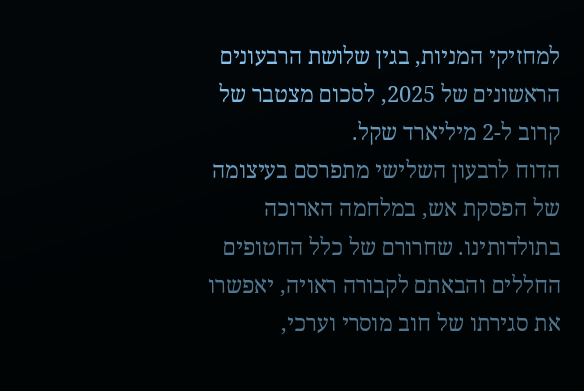למחזיקי המניות, בגין שלושת הרבעונים הראשונים של 2025, לסכום מצטבר של קרוב ל-2 מיליארד שקל.
הדוח לרבעון השלישי מתפרסם בעיצומה של הפסקת אש, במלחמה הארוכה בתולדותינו. שחרורם של כלל החטופים החללים והבאתם לקבורה ראויה, יאפשרו את סגירתו של חוב מוסרי וערכי,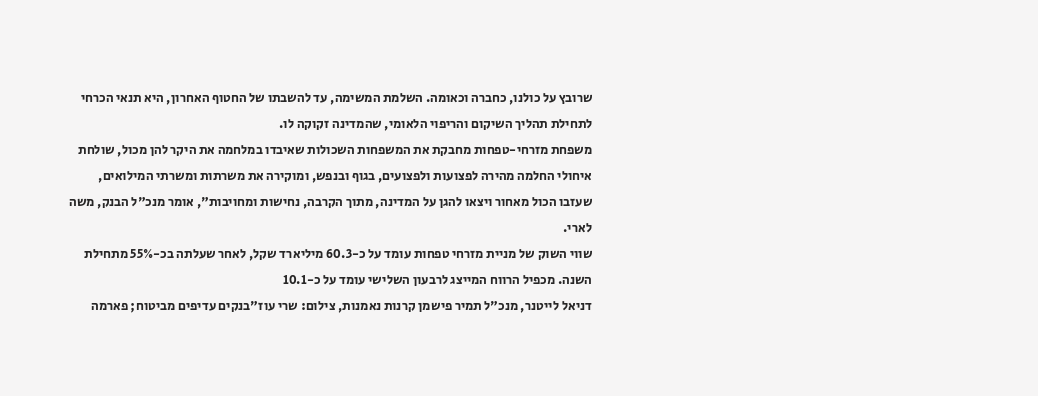שרובץ על כולנו, כחברה וכאומה. השלמת המשימה, עד להשבתו של החטוף האחרון, היא תנאי הכרחי לתחילת תהליך השיקום והריפוי הלאומי, שהמדינה זקוקה לו.
משפחת מזרחי-טפחות מחבקת את המשפחות השכולות שאיבדו במלחמה את היקר להן מכול, שולחת איחולי החלמה מהירה לפצועות ולפצועים, בגוף ובנפש, ומוקירה את משרתות ומשרתי המילואים, שעזבו הכול מאחור ויצאו להגן על המדינה, מתוך הקרבה, נחישות ומחויבות", אומר מנכ"ל הבנק, משה לארי.
שווי השוק של מניית מזרחי טפחות עומד על כ-60.3 מיליארד שקל, לאחר שעלתה בכ-55% מתחילת השנה. מכפיל הרווח המייצג לרבעון השלישי עומד על כ-10.1
דניאל לייטנר, מנכ"ל תמיר פישמן קרנות נאמנות, צילום: שרי עוז"בנקים עדיפים מביטוח; פארמה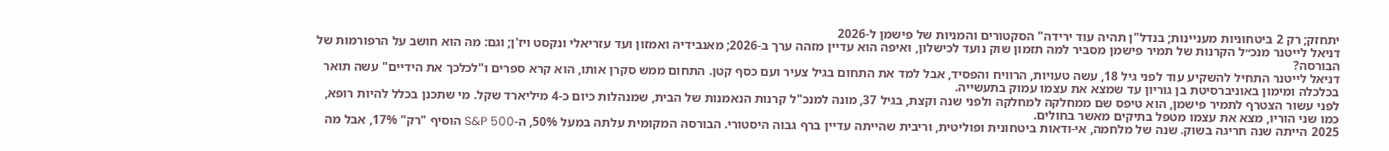יתחזק; רק 2 ביטחוניות מעניינות; בנדל"ן תהיה עוד ירידה" הסקטורים והמניות של פישמן ל-2026
דניאל לייטנר מנכ״ל הקרנות של תמיר פישמן מסביר למה תזמון שוק נועד לכישלון, ואיפה הוא עדיין מזהה ערך ב-2026; מאנבידיה ואמזון ועד עזריאלי ונקסט ויז'ן; וגם: מה הוא חושב על הרפורמות של הבורסה?
דניאל לייטנר התחיל להשקיע עוד לפני גיל 18, עשה טעויות, הרוויח והפסיד, אבל למד את התחום בגיל צעיר ועם כסף קטן. התחום ממש סקרן אותו, הוא קרא ספרים ו"לכלכך את הידיים" עשה תואר בכלכלה ומימון באוניברסיטת בן גוריון עד שמצא את עצמו עמוק בתעשייה.
לפני עשור הצטרף לתמיר פישמן, הוא טיפס שם ממחלקה למחלקה ולפני שנה וקצת, בגיל 37, מונה למנכ"ל קרנות הנאמנות של הבית, שמנהלות כיום כ-4 מיליארד שקל. מי שתכנן בכלל להיות רופא, כמו שני הוריו, מצא את עצמו מטפל בתיקים מאשר בחולים.
2025 הייתה שנה חריגה בשוק. שנה של מלחמה, אי-ודאות ביטחונית ופוליטית, וריבית שהייתה עדיין ברף גבוה היסטורי. הבורסה המקומית עלתה במעל 50%, ה-S&P 500 הוסיף "רק" 17%, אבל מה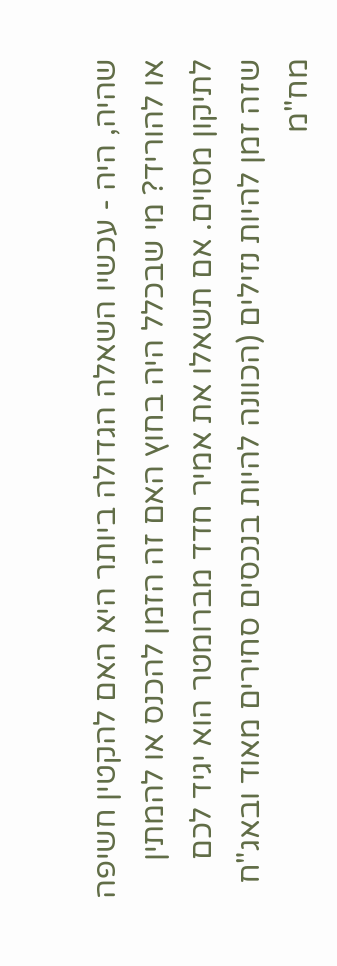שהיה, היה - עכשיו השאלה הגדולה ביותר היא האם להקטין חשיפה או להוריד? מי שבכלל היה בחוץ האם זה הזמן להכנס או להמתין לתיקון מסוים. אם תשאלו את אמיר חדד מברומטר הוא יגיד לכם שזה זמן להיות נזילים (הכוונה להיות בנכסים סחירים מאוד ובאג"ח מח"מ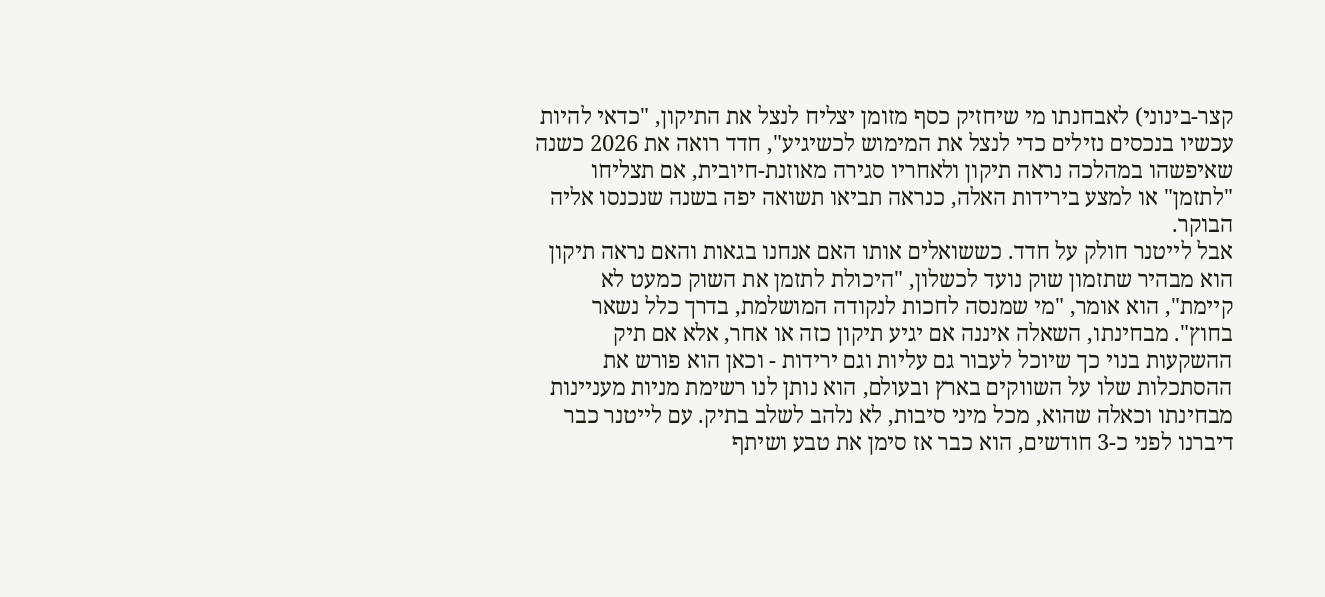קצר-בינוני) לאבחנתו מי שיחזיק כסף מזומן יצליח לנצל את התיקון, "כדאי להיות עכשיו בנכסים נזילים כדי לנצל את המימוש לכשיגיע", חדד רואה את 2026 כשנה שאיפשהו במהלכה נראה תיקון ולאחריו סגירה מאוזנת-חיובית, אם תצליחו "לתזמן" או למצע בירידות האלה, כנראה תביאו תשואה יפה בשנה שנכנסו אליה הבוקר.
אבל לייטנר חולק על חדד. כששואלים אותו האם אנחנו בגאות והאם נראה תיקון הוא מבהיר שתזמון שוק נועד לכשלון, "היכולת לתזמן את השוק כמעט לא קיימת", הוא אומר, "מי שמנסה לחכות לנקודה המושלמת, בדרך כלל נשאר בחוץ". מבחינתו, השאלה איננה אם יגיע תיקון כזה או אחר, אלא אם תיק ההשקעות בנוי כך שיוכל לעבור גם עליות וגם ירידות - וכאן הוא פורש את ההסתכלות שלו על השווקים בארץ ובעולם, הוא נותן לנו רשימת מניות מעניינות מבחינתו וכאלה שהוא, מכל מיני סיבות, לא נלהב לשלב בתיק. עם לייטנר כבר דיברנו לפני כ-3 חודשים, הוא כבר אז סימן את טבע ושיתף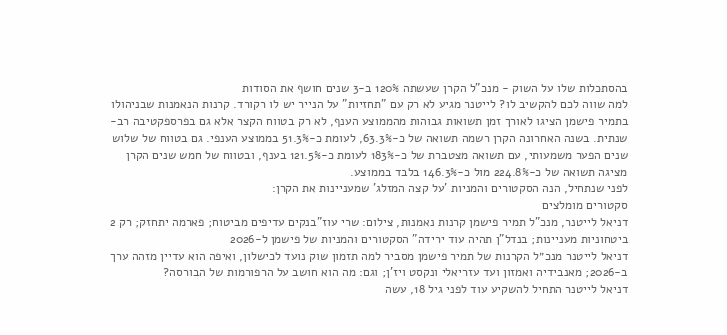בהסתכלות שלו על השוק - מנכ"ל הקרן שעשתה 120% ב-3 שנים חושף את הסודות
למה שווה לכם להקשיב לו? לייטנר מגיע לא רק עם "תחזיות" על הנייר יש לו רקורד. קרנות הנאמנות שבניהולו בתמיר פישמן הציגו לאורך זמן תשואות גבוהות מהממוצע הענף, לא רק בטווח הקצר אלא גם בפרספקטיבה רב-שנתית. בשנה האחרונה הקרן רשמה תשואה של כ-63.3%, לעומת כ-51.3% בממוצע הענפי. גם בטווח של שלוש שנים הפער משמעותי, עם תשואה מצטברת של כ-183% לעומת כ-121.5% בענף, ובטווח של חמש שנים הקרן מציגה תשואה של כ-224.8% מול כ-146.3% בלבד בממוצע.
לפני שנתחיל, הנה הסקטורים והמניות 'על קצה המזלג' שמעניינות את הקרן:
סקטורים מומלצים
דניאל לייטנר, מנכ"ל תמיר פישמן קרנות נאמנות, צילום: שרי עוז"בנקים עדיפים מביטוח; פארמה יתחזק; רק 2 ביטחוניות מעניינות; בנדל"ן תהיה עוד ירידה" הסקטורים והמניות של פישמן ל-2026
דניאל לייטנר מנכ״ל הקרנות של תמיר פישמן מסביר למה תזמון שוק נועד לכישלון, ואיפה הוא עדיין מזהה ערך ב-2026; מאנבידיה ואמזון ועד עזריאלי ונקסט ויז'ן; וגם: מה הוא חושב על הרפורמות של הבורסה?
דניאל לייטנר התחיל להשקיע עוד לפני גיל 18, עשה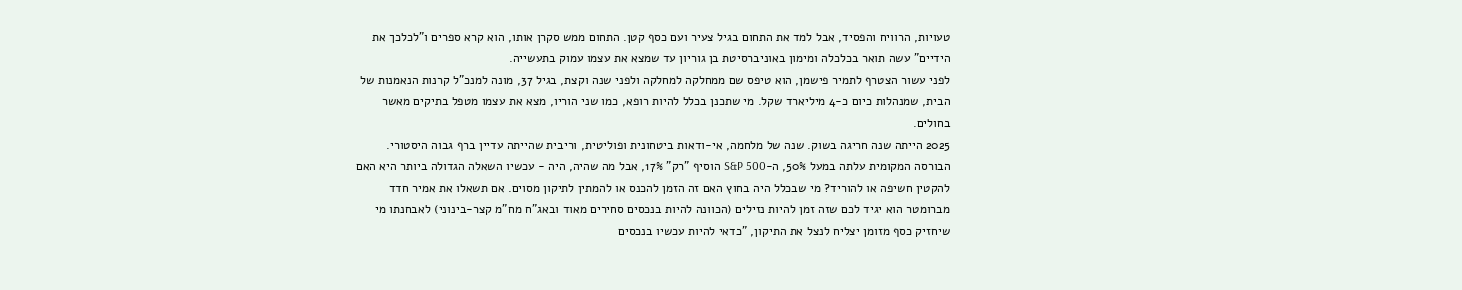טעויות, הרוויח והפסיד, אבל למד את התחום בגיל צעיר ועם כסף קטן. התחום ממש סקרן אותו, הוא קרא ספרים ו"לכלכך את הידיים" עשה תואר בכלכלה ומימון באוניברסיטת בן גוריון עד שמצא את עצמו עמוק בתעשייה.
לפני עשור הצטרף לתמיר פישמן, הוא טיפס שם ממחלקה למחלקה ולפני שנה וקצת, בגיל 37, מונה למנכ"ל קרנות הנאמנות של הבית, שמנהלות כיום כ-4 מיליארד שקל. מי שתכנן בכלל להיות רופא, כמו שני הוריו, מצא את עצמו מטפל בתיקים מאשר בחולים.
2025 הייתה שנה חריגה בשוק. שנה של מלחמה, אי-ודאות ביטחונית ופוליטית, וריבית שהייתה עדיין ברף גבוה היסטורי. הבורסה המקומית עלתה במעל 50%, ה-S&P 500 הוסיף "רק" 17%, אבל מה שהיה, היה - עכשיו השאלה הגדולה ביותר היא האם להקטין חשיפה או להוריד? מי שבכלל היה בחוץ האם זה הזמן להכנס או להמתין לתיקון מסוים. אם תשאלו את אמיר חדד מברומטר הוא יגיד לכם שזה זמן להיות נזילים (הכוונה להיות בנכסים סחירים מאוד ובאג"ח מח"מ קצר-בינוני) לאבחנתו מי שיחזיק כסף מזומן יצליח לנצל את התיקון, "כדאי להיות עכשיו בנכסים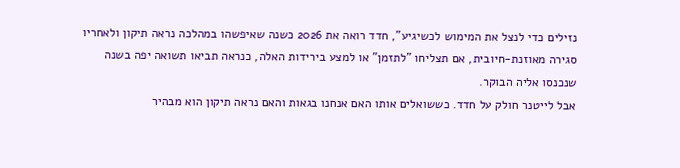נזילים כדי לנצל את המימוש לכשיגיע", חדד רואה את 2026 כשנה שאיפשהו במהלכה נראה תיקון ולאחריו סגירה מאוזנת-חיובית, אם תצליחו "לתזמן" או למצע בירידות האלה, כנראה תביאו תשואה יפה בשנה שנכנסו אליה הבוקר.
אבל לייטנר חולק על חדד. כששואלים אותו האם אנחנו בגאות והאם נראה תיקון הוא מבהיר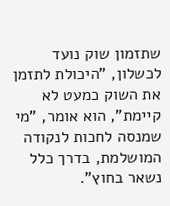שתזמון שוק נועד לכשלון, "היכולת לתזמן את השוק כמעט לא קיימת", הוא אומר, "מי שמנסה לחכות לנקודה המושלמת, בדרך כלל נשאר בחוץ".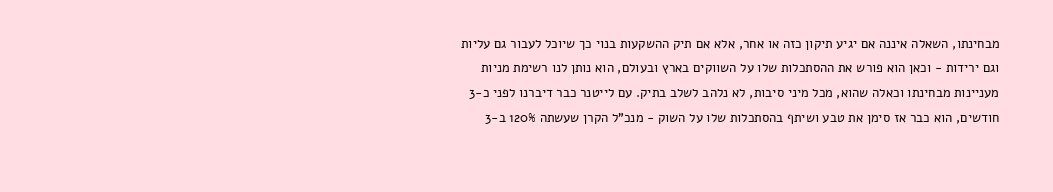מבחינתו, השאלה איננה אם יגיע תיקון כזה או אחר, אלא אם תיק ההשקעות בנוי כך שיוכל לעבור גם עליות וגם ירידות - וכאן הוא פורש את ההסתכלות שלו על השווקים בארץ ובעולם, הוא נותן לנו רשימת מניות מעניינות מבחינתו וכאלה שהוא, מכל מיני סיבות, לא נלהב לשלב בתיק. עם לייטנר כבר דיברנו לפני כ-3 חודשים, הוא כבר אז סימן את טבע ושיתף בהסתכלות שלו על השוק - מנכ"ל הקרן שעשתה 120% ב-3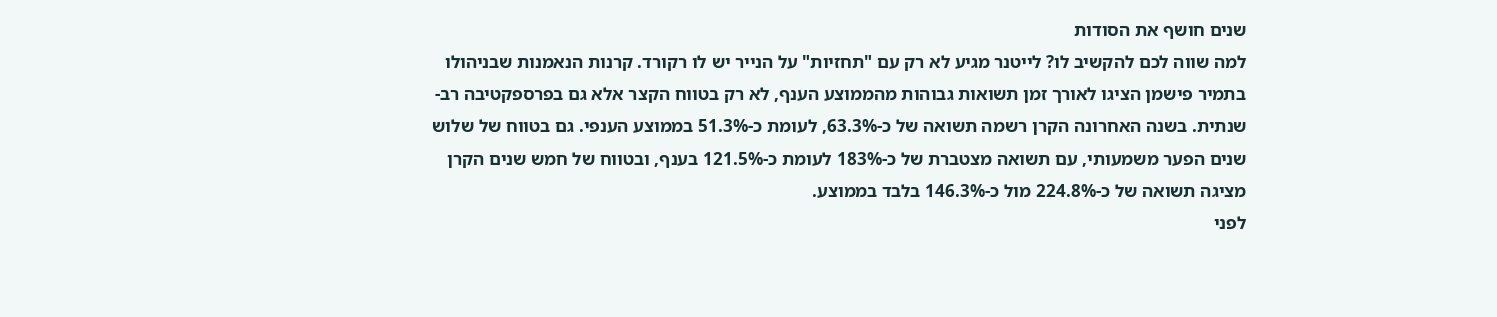שנים חושף את הסודות
למה שווה לכם להקשיב לו? לייטנר מגיע לא רק עם "תחזיות" על הנייר יש לו רקורד. קרנות הנאמנות שבניהולו בתמיר פישמן הציגו לאורך זמן תשואות גבוהות מהממוצע הענף, לא רק בטווח הקצר אלא גם בפרספקטיבה רב-שנתית. בשנה האחרונה הקרן רשמה תשואה של כ-63.3%, לעומת כ-51.3% בממוצע הענפי. גם בטווח של שלוש שנים הפער משמעותי, עם תשואה מצטברת של כ-183% לעומת כ-121.5% בענף, ובטווח של חמש שנים הקרן מציגה תשואה של כ-224.8% מול כ-146.3% בלבד בממוצע.
לפני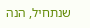שנתחיל, הנה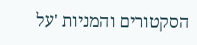הסקטורים והמניות 'על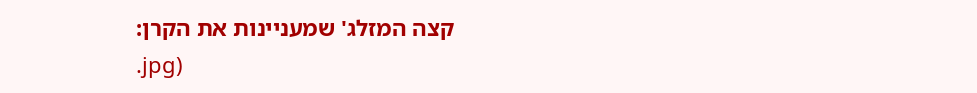קצה המזלג' שמעניינות את הקרן:
.jpg)